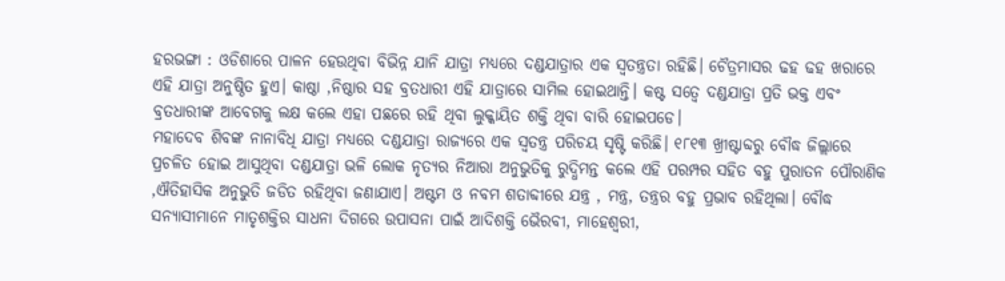ହରଭଙ୍ଗା : ଓଡିଶାରେ ପାଳନ ହେଉଥିବା ବିଭିନ୍ନ ଯାନି ଯାତ୍ରା ମଧ୍ୟରେ ଦଣ୍ଡଯାତ୍ରାର ଏକ ସ୍ୱତନ୍ତ୍ରତା ରହିଛି। ଚୈତ୍ରମାସର ଢହ ଢହ ଖରାରେ ଏହି ଯାତ୍ରା ଅନୁଷ୍ଠିତ ହୁଏ। କାଷ୍ଠା ,ନିଷ୍ଠାର ସହ ବ୍ରତଧାରୀ ଏହି ଯାତ୍ରାରେ ସାମିଲ ହୋଇଥାନ୍ତି। କଷ୍ଟ ସତ୍ୱେ ଦଣ୍ଡଯାତ୍ରା ପ୍ରତି ଭକ୍ତ ଏବଂ ବ୍ରତଧାରୀଙ୍କ ଆବେଗକୁ ଲକ୍ଷ କଲେ ଏହା ପଛରେ ରହି ଥିବା ଲୁକ୍କାୟିତ ଶକ୍ତି ଥିବା ବାରି ହୋଇପଡେ।
ମହାଦେବ ଶିବଙ୍କ ନାନାବିଧି ଯାତ୍ରା ମଧ୍ୟରେ ଦଣ୍ଡଯାତ୍ରା ରାଜ୍ୟରେ ଏକ ସ୍ୱତନ୍ତ୍ର ପରିଚୟ ସୃଷ୍ଟି କରିଛି। ୧୮୧୩ ଖ୍ରୀଷ୍ଟାବ୍ଦରୁ ବୌଦ୍ଧ ଜିଲ୍ଲାରେ ପ୍ରଚଳିତ ହୋଇ ଆସୁଥିବା ଦଣ୍ଡଯାତ୍ରା ଭଳି ଲୋକ ନୃତ୍ୟର ନିଆରା ଅନୁଭୁତିକୁ ରୁଦ୍ଧିମନ୍ତ କଲେ ଏହି ପରମ୍ପର ସହିତ ବହୁ ପୁରାତନ ପୌରାଣିକ ,ଐତିହାସିକ ଅନୁଭୁତି ଜଡିତ ରହିଥିବା ଜଣାଯାଏ। ଅଷ୍ଟମ ଓ ନବମ ଶତାବ୍ଦୀରେ ଯନ୍ତ୍ର , ମନ୍ତ୍ର, ତନ୍ତ୍ରର ବହୁ ପ୍ରଭାବ ରହିଥିଲା। ବୌଦ୍ଧ ସନ୍ୟାସୀମାନେ ମାତୃଶକ୍ତିର ସାଧନା ଦିଗରେ ଉପାସନା ପାଇଁ ଆଦିଶକ୍ତି ଭୈରବୀ, ମାହେଶ୍ୱରୀ,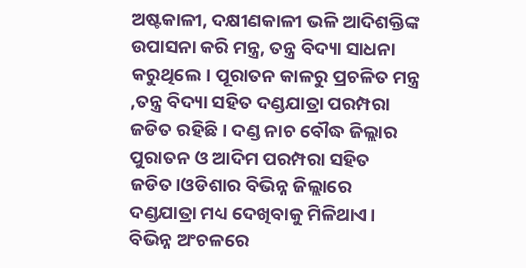ଅଷ୍ଟକାଳୀ, ଦକ୍ଷୀଣକାଳୀ ଭଳି ଆଦିଶକ୍ତିଙ୍କ ଉପାସନା କରି ମନ୍ତ୍ର, ତନ୍ତ୍ର ବିଦ୍ୟା ସାଧନା କରୁଥିଲେ। ପୂରାତନ କାଳରୁ ପ୍ରଚଳିତ ମନ୍ତ୍ର ,ତନ୍ତ୍ର ବିଦ୍ୟା ସହିତ ଦଣ୍ଡଯାତ୍ରା ପରମ୍ପରା ଜଡିତ ରହିଛି। ଦଣ୍ଡ ନାଚ ବୌଦ୍ଧ ଜିଲ୍ଲାର ପୁରାତନ ଓ ଆଦିମ ପରମ୍ପରା ସହିତ ଜଡିତ।ଓଡିଶାର ବିଭିନ୍ନ ଜିଲ୍ଲାରେ ଦଣ୍ଡଯାତ୍ରା ମଧ୍ୟ ଦେଖିବାକୁ ମିଳିଥାଏ। ବିଭିନ୍ନ ଅଂଚଳରେ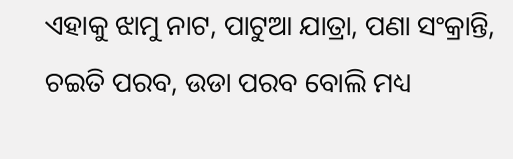ଏହାକୁ ଝାମୁ ନାଟ, ପାଟୁଆ ଯାତ୍ରା, ପଣା ସଂକ୍ରାନ୍ତି, ଚଇତି ପରବ, ଉଡା ପରବ ବୋଲି ମଧ୍ୟ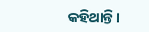କହିଥାନ୍ତି।